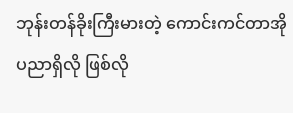ဘုန်းတန်ခိုးကြီးမားတဲ့ ကောင်းကင်တာအိုပညာရှိလို ဖြစ်လို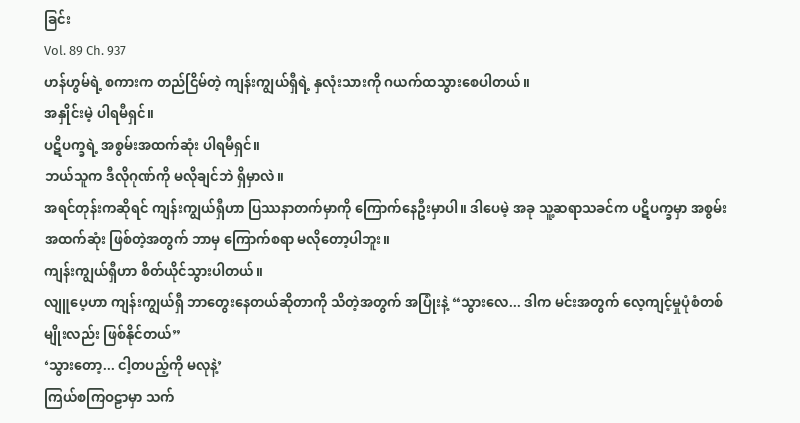ခြင်း
Vol. 89 Ch. 937
ဟန်ဟွမ်ရဲ့ စကားက တည်ငြိမ်တဲ့ ကျန်းကျွယ်ရှီရဲ့ နှလုံးသားကို ဂယက်ထသွားစေပါတယ်။
အနှိုင်းမဲ့ ပါရမီရှင်။
ပဋိပက္ခရဲ့ အစွမ်းအထက်ဆုံး ပါရမီရှင်။
ဘယ်သူက ဒီလိုဂုဏ်ကို မလိုချင်ဘဲ ရှိမှာလဲ။
အရင်တုန်းကဆိုရင် ကျန်းကျွယ်ရှီဟာ ပြဿနာတက်မှာကို ကြောက်နေဦးမှာပါ။ ဒါပေမဲ့ အခု သူ့ဆရာသခင်က ပဋိပက္ခမှာ အစွမ်းအထက်ဆုံး ဖြစ်တဲ့အတွက် ဘာမှ ကြောက်စရာ မလိုတော့ပါဘူး။
ကျန်းကျွယ်ရှီဟာ စိတ်ယိုင်သွားပါတယ်။
လျူပေ့ဟာ ကျန်းကျွယ်ရှီ ဘာတွေးနေတယ်ဆိုတာကို သိတဲ့အတွက် အပြုံးနဲ့ “သွားလေ... ဒါက မင်းအတွက် လေ့ကျင့်မှုပုံစံတစ်မျိုးလည်း ဖြစ်နိုင်တယ်”
‘သွားတော့... ငါ့တပည့်ကို မလုနဲ့’
ကြယ်စကြဝဠာမှာ သက်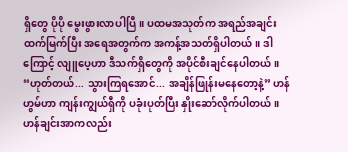ရှိတွေ ပိုပို မွေးဖွားလာပါပြီ။ ပထမအသုတ်က အရည်အချင်း ထက်မြက်ပြီး အရေအတွက်က အကန့်အသတ်ရှိပါတယ်။ ဒါကြောင့် လျူပေ့ဟာ ဒီသက်ရှိတွေကို အပိုင်စီးချင်နေပါတယ်။
“ဟုတ်တယ်... သွားကြရအောင်... အချိန်ဖြုန်းမနေတော့နဲ့” ဟန်ဟွမ်ဟာ ကျန်းကျွယ်ရှီကို ပခုံးပုတ်ပြီး နှိုးဆော်လိုက်ပါတယ်။
ဟန်ချင်းအာကလည်း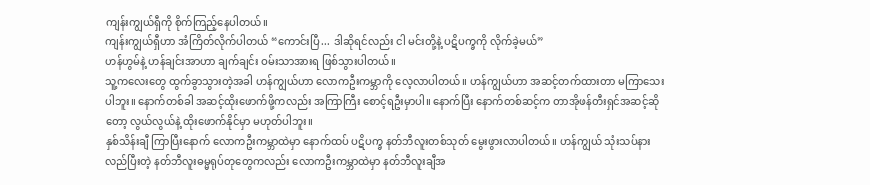ကျန်းကျွယ်ရှီကို စိုက်ကြည့်နေပါတယ်။
ကျန်းကျွယ်ရှီဟာ အံကြိတ်လိုက်ပါတယ် “ကောင်းပြီ... ဒါဆိုရင်လည်း ငါ မင်းတို့နဲ့ ပဋိပက္ခကို လိုက်ခဲ့မယ်”
ဟန်ဟွမ်နဲ့ ဟန်ချင်းအာဟာ ချက်ချင်း ဝမ်းသာအားရ ဖြစ်သွားပါတယ်။
သူ့ကလေးတွေ ထွက်ခွာသွားတဲ့အခါ ဟန်ကျွယ်ဟာ လောကဦးကမ္ဘာကို လေ့လာပါတယ်။ ဟန်ကျွယ်ဟာ အဆင့်တက်ထားတာ မကြာသေးပါဘူး။ နောက်တစ်ခါ အဆင့်ထိုးဖောက်ဖို့ကလည်း အကြာကြီး စောင့်ရဦးမှာပါ။ နောက်ပြီး နောက်တစ်ဆင့်က တာအိုဖန်တီးရှင်အဆင့်ဆိုတော့ လွယ်လွယ်နဲ့ ထိုးဖောက်နိုင်မှာ မဟုတ်ပါဘူး။
နှစ်သိန်းချီ ကြာပြီးနောက် လောကဦးကမ္ဘာထဲမှာ နောက်ထပ် ပဋိပက္ခ နတ်ဘီလူးတစ်သုတ် မွေးဖွားလာပါတယ်။ ဟန်ကျွယ် သုံးသပ်နားလည်ပြီးတဲ့ နတ်ဘီလူးဓမ္မရုပ်တုတွေကလည်း လောကဦးကမ္ဘာထဲမှာ နတ်ဘီလူးချီအ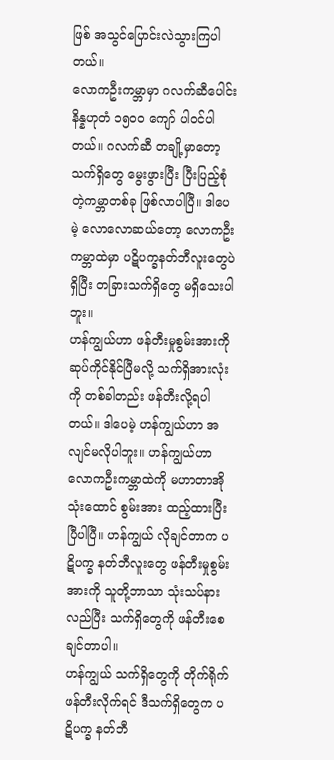ဖြစ် အသွင်ပြောင်းလဲသွားကြပါတယ်။
လောကဦးကမ္ဘာမှာ ဂလက်ဆီပေါင်း နိန္နဟုတံ ၁၅၀၀ ကျော် ပါဝင်ပါတယ်။ ဂလက်ဆီ တချို့မှာတော့ သက်ရှိတွေ မွေးဖွားပြီး ပြီးပြည့်စုံတဲ့ကမ္ဘာတစ်ခု ဖြစ်လာပါပြီ။ ဒါပေမဲ့ လောလောဆယ်တော့ လောကဦးကမ္ဘာထဲမှာ ပဋိပက္ခနတ်ဘီလူးတွေပဲ ရှိပြီး တခြားသက်ရှိတွေ မရှိသေးပါဘူး။
ဟန်ကျွယ်ဟာ ဖန်တီးမှုစွမ်းအားကို ဆုပ်ကိုင်နိုင်ပြီမလို့ သက်ရှိအားလုံးကို တစ်ခါတည်း ဖန်တီးလို့ရပါတယ်။ ဒါပေမဲ့ ဟန်ကျွယ်ဟာ အလျင်မလိုပါဘူး။ ဟန်ကျွယ်ဟာ လောကဦးကမ္ဘာထဲကို မဟာတာအိုသုံးထောင် စွမ်းအား ထည့်ထားပြီးပြီပါပြီ။ ဟန်ကျွယ် လိုချင်တာက ပဋိပက္ခ နတ်ဘီလူးတွေ ဖန်တီးမှုစွမ်းအားကို သူတို့ဘာသာ သုံးသပ်နားလည်ပြီး သက်ရှိတွေကို ဖန်တီးစေချင်တာပါ။
ဟန်ကျွယ် သက်ရှိတွေကို တိုက်ရိုက် ဖန်တီးလိုက်ရင် ဒီသက်ရှိတွေက ပဋိပက္ခ နတ်ဘီ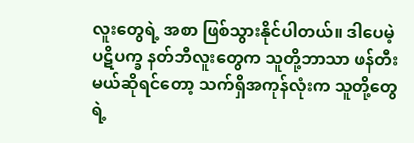လူးတွေရဲ့ အစာ ဖြစ်သွားနိုင်ပါတယ်။ ဒါပေမဲ့ ပဋိပက္ခ နတ်ဘီလူးတွေက သူတို့ဘာသာ ဖန်တီးမယ်ဆိုရင်တော့ သက်ရှိအကုန်လုံးက သူတို့တွေရဲ့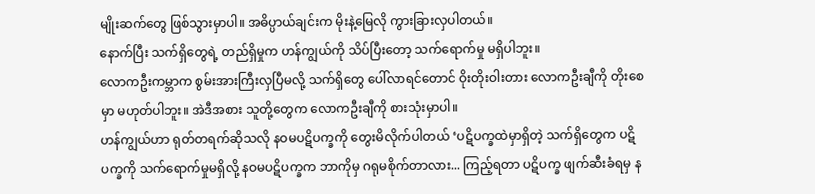မျိုးဆက်တွေ ဖြစ်သွားမှာပါ။ အဓိပ္ပာယ်ချင်းက မိုးနဲ့မြေလို ကွားခြားလှပါတယ်။
နောက်ပြီး သက်ရှိတွေရဲ့ တည်ရှိမှုက ဟန်ကျွယ်ကို သိပ်ပြီးတော့ သက်ရောက်မှု မရှိပါဘူး။
လောကဦးကမ္ဘာက စွမ်းအားကြီးလှပြီမလို့ သက်ရှိတွေ ပေါ်လာရင်တောင် ဝိုးတိုးဝါးတား လောကဦးချီကို တိုးစေမှာ မဟုတ်ပါဘူး။ အဲဒီအစား သူတို့တွေက လောကဦးချီကို စားသုံးမှာပါ။
ဟန်ကျွယ်ဟာ ရုတ်တရက်ဆိုသလို နဝမပဋိပက္ခကို တွေးမိလိုက်ပါတယ် ‘ပဋိပက္ခထဲမှာရှိတဲ့ သက်ရှိတွေက ပဋိပက္ခကို သက်ရောက်မှုမရှိလို့ နဝမပဋိပက္ခက ဘာကိုမှ ဂရုမစိုက်တာလား... ကြည့်ရတာ ပဋိပက္ခ ဖျက်ဆီးခံရမှ န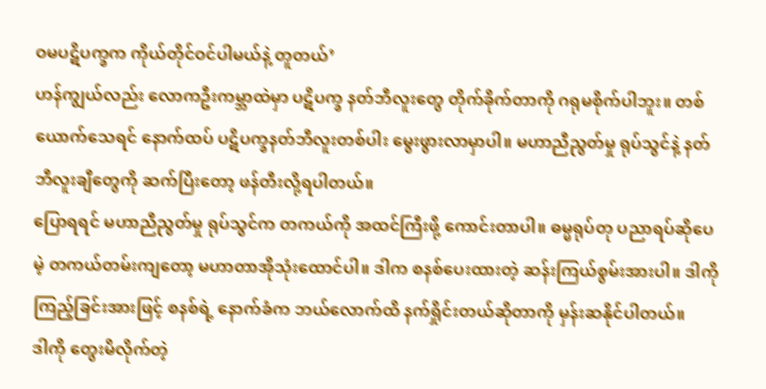ဝမပဋိပက္ခက ကိုယ်တိုင်ဝင်ပါမယ်နဲ့ တူတယ်’
ဟန်ကျွယ်လည်း လောကဦးကမ္ဘာထဲမှာ ပဋိပက္ခ နတ်ဘီလူးတွေ တိုက်ခိုက်တာကို ဂရုမစိုက်ပါဘူး။ တစ်ယောက်သေရင် နောက်ထပ် ပဋိပက္ခနတ်ဘီလူးတစ်ပါး မွေးဖွားလာမှာပါ။ မဟာညီညွတ်မှု ရုပ်သွင်နဲ့ နတ်ဘီလူးချီတွေကို ဆက်ပြီးတော့ ဖန်တီးလို့ရပါတယ်။
ပြောရရင် မဟာညီညွတ်မှု ရုပ်သွင်က တကယ်ကို အထင်ကြီးဖို့ ကောင်းတာပါ။ ဓမ္မရုပ်တု ပညာရပ်ဆိုပေမဲ့ တကယ်တမ်းကျတော့ မဟာတာအိုသုံးထောင်ပါ။ ဒါက စနစ်ပေးထားတဲ့ ဆန်းကြယ်စွမ်းအားပါ။ ဒါကို ကြည့်ခြင်းအားဖြင့် စနစ်ရဲ့ နောက်ခံက ဘယ်လောက်ထိ နက်ရှိုင်းတယ်ဆိုတာကို မှန်းဆနိုင်ပါတယ်။
ဒါကို တွေးမိလိုက်တဲ့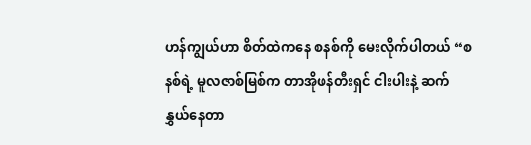ဟန်ကျွယ်ဟာ စိတ်ထဲကနေ စနစ်ကို မေးလိုက်ပါတယ် “စနစ်ရဲ့ မူလဇာစ်မြစ်က တာအိုဖန်တီးရှင် ငါးပါးနဲ့ ဆက်နွှယ်နေတာ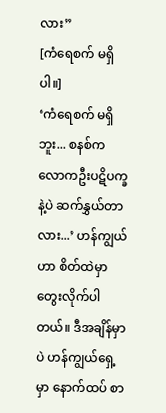လား”
[ကံရေစက် မရှိပါ။]
‘ကံရေစက် မရှိဘူး... စနစ်က လောကဦးပဋိပက္ခနဲ့ပဲ ဆက်နွှယ်တာလား...’ ဟန်ကျွယ်ဟာ စိတ်ထဲမှာ တွေးလိုက်ပါတယ်။ ဒီအချိန်မှာပဲ ဟန်ကျွယ်ရှေ့မှာ နောက်ထပ် စာ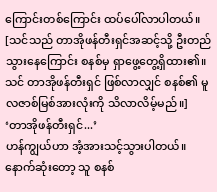ကြောင်းတစ်ကြောင်း ထပ်ပေါ်လာပါတယ်။
[သင်သည် တာအိုဖန်တီးရှင်အဆင့်သို့ ဦးတည်သွားနေကြောင်း စနစ်မှ ရှာဖွေ့တွေ့ရှိထား၏။ သင် တာအိုဖန်တီးရှင် ဖြစ်လာလျှင် စနစ်၏ မူလဇာစ်မြစ်အားလုံးကို သိလာလိမ့်မည်။]
‘တာအိုဖန်တီးရှင်...’
ဟန်ကျွယ်ဟာ အံ့အားသင့်သွားပါတယ်။ နောက်ဆုံးတော့ သူ စနစ်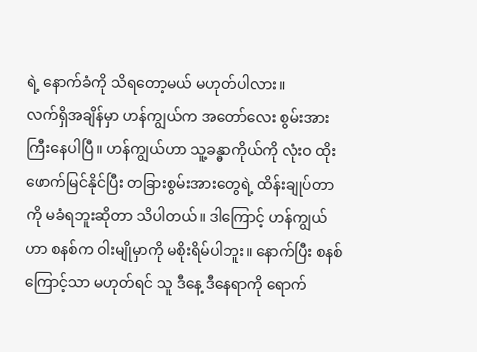ရဲ့ နောက်ခံကို သိရတော့မယ် မဟုတ်ပါလား။
လက်ရှိအချိန်မှာ ဟန်ကျွယ်က အတော်လေး စွမ်းအားကြီးနေပါပြီ။ ဟန်ကျွယ်ဟာ သူ့ခန္ဓာကိုယ်ကို လုံးဝ ထိုးဖောက်မြင်နိုင်ပြီး တခြားစွမ်းအားတွေရဲ့ ထိန်းချုပ်တာကို မခံရဘူးဆိုတာ သိပါတယ်။ ဒါကြောင့် ဟန်ကျွယ်ဟာ စနစ်က ဝါးမျိုမှာကို မစိုးရိမ်ပါဘူး။ နောက်ပြီး စနစ်ကြောင့်သာ မဟုတ်ရင် သူ ဒီနေ့ ဒီနေရာကို ရောက်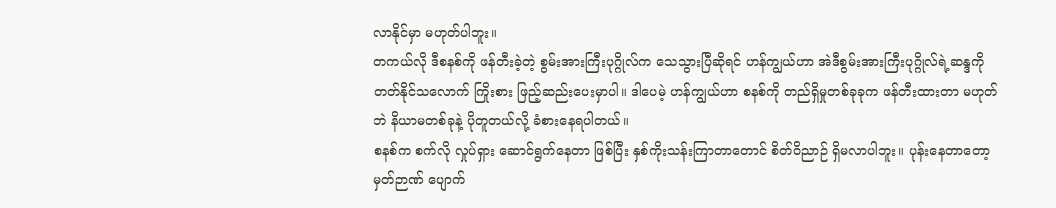လာနိုင်မှာ မဟုတ်ပါဘူး။
တကယ်လို ဒီစနစ်ကို ဖန်တီးခဲ့တဲ့ စွမ်းအားကြီးပုဂ္ဂိုလ်က သေသွားပြီဆိုရင် ဟန်ကျွယ်ဟာ အဲဒီစွမ်းအားကြီးပုဂ္ဂိုလ်ရဲ့ဆန္ဒကို တတ်နိုင်သလောက် ကြိုးစား ဖြည့်ဆည်းပေးမှာပါ။ ဒါပေမဲ့ ဟန်ကျွယ်ဟာ စနစ်ကို တည်ရှိမှုတစ်ခုခုက ဖန်တီးထားတာ မဟုတ်ဘဲ နိယာမတစ်ခုနဲ့ ပိုတူတယ်လို့ ခံစားနေရပါတယ်။
စနစ်က စက်လို လှုပ်ရှား ဆောင်ရွက်နေတာ ဖြစ်ပြီး နှစ်ကိုးသန်းကြာတာတောင် စိတ်ဝိညာဉ် ရှိမလာပါဘူး။ ပုန်းနေတာတော့ မှတ်ဉာဏ် ပျောက်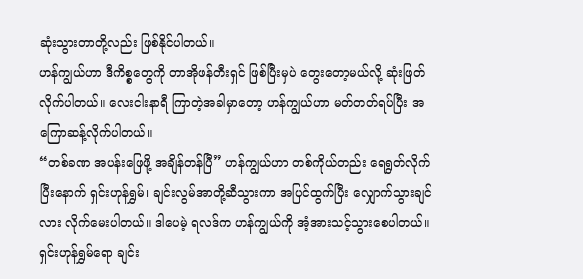ဆုံးသွားတာတို့လည်း ဖြစ်နိုင်ပါတယ်။
ဟန်ကျွယ်ဟာ ဒီကိစ္စတွေကို တာအိုဖန်တီးရှင် ဖြစ်ပြီးမှပဲ တွေးတော့မယ်လို့ ဆုံးဖြတ်လိုက်ပါတယ်။ လေးငါးနာရီ ကြာတဲ့အခါမှာတော့ ဟန်ကျွယ်ဟာ မတ်တတ်ရပ်ပြီး အကြောဆန့်လိုက်ပါတယ်။
“တစ်ခဏ အပန်းဖြေဖို့ အချိန်တန်ပြီ” ဟန်ကျွယ်ဟာ တစ်ကိုယ်တည်း ရေရွတ်လိုက်ပြီးနောက် ရှင်းဟုန်ရွှမ်၊ ချင်းလွမ်အာတို့ဆီသွားကာ အပြင်ထွက်ပြီး လျှောက်သွားချင်လား လိုက်မေးပါတယ်။ ဒါပေမဲ့ ရလဒ်က ဟန်ကျွယ်ကို အံ့အားသင့်သွားစေပါတယ်။ ရှင်းဟုန်ရွှမ်ရော ချင်း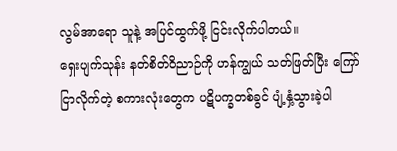လွမ်အာရော သူနဲ့ အပြင်ထွက်ဖို့ ငြင်းလိုက်ပါတယ်။
ရှေးပျက်သုန်း နတ်စိတ်ဝိညာဉ်ကို ဟန်ကျွယ် သတ်ဖြတ်ပြီး ကြော်ငြာလိုက်တဲ့ စကားလုံးတွေက ပဋိပက္ခတစ်ခွင် ပျံ့နှံ့သွားခဲ့ပါ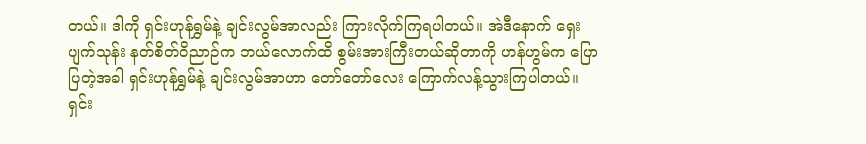တယ်။ ဒါကို ရှင်းဟုန်ရွှမ်နဲ့ ချင်းလွမ်အာလည်း ကြားလိုက်ကြရပါတယ်။ အဲဒီနောက် ရှေးပျက်သုန်း နတ်စိတ်ဝိညာဉ်က ဘယ်လောက်ထိ စွမ်းအားကြီးတယ်ဆိုတာကို ဟန်ဟွမ်က ပြောပြတဲ့အခါ ရှင်းဟုန်ရွှမ်နဲ့ ချင်းလွမ်အာဟာ တော်တော်လေး ကြောက်လန့်သွားကြပါတယ်။
ရှင်း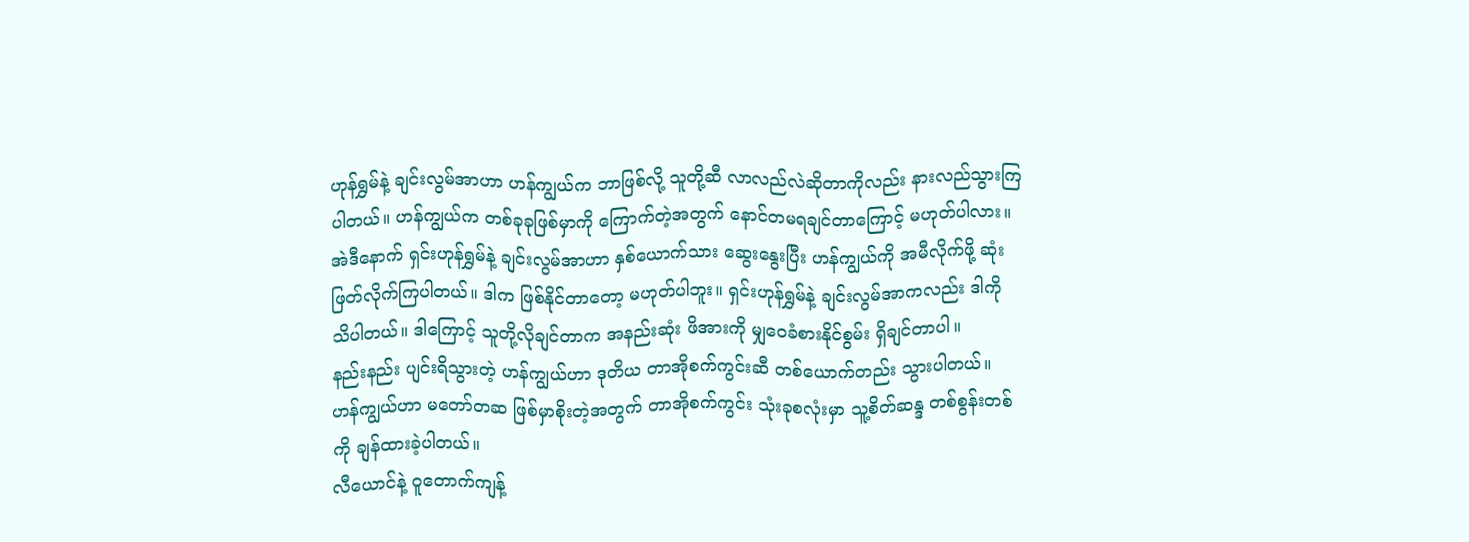ဟုန်ရွှမ်နဲ့ ချင်းလွမ်အာဟာ ဟန်ကျွယ်က ဘာဖြစ်လို့ သူတို့ဆီ လာလည်လဲဆိုတာကိုလည်း နားလည်သွားကြပါတယ်။ ဟန်ကျွယ်က တစ်ခုခုဖြစ်မှာကို ကြောက်တဲ့အတွက် နောင်တမရချင်တာကြောင့် မဟုတ်ပါလား။
အဲဒီနောက် ရှင်းဟုန်ရွှမ်နဲ့ ချင်းလွမ်အာဟာ နှစ်ယောက်သား ဆွေးနွေးပြီး ဟန်ကျွယ်ကို အမီလိုက်ဖို့ ဆုံးဖြတ်လိုက်ကြပါတယ်။ ဒါက ဖြစ်နိုင်တာတော့ မဟုတ်ပါဘူး။ ရှင်းဟုန်ရွှမ်နဲ့ ချင်းလွမ်အာကလည်း ဒါကို သိပါတယ်။ ဒါကြောင့် သူတို့လိုချင်တာက အနည်းဆုံး ဖိအားကို မျှဝေခံစားနိုင်စွမ်း ရှိချင်တာပါ။
နည်းနည်း ပျင်းရိသွားတဲ့ ဟန်ကျွယ်ဟာ ဒုတိယ တာအိုစက်ကွင်းဆီ တစ်ယောက်တည်း သွားပါတယ်။ ဟန်ကျွယ်ဟာ မတော်တဆ ဖြစ်မှာစိုးတဲ့အတွက် တာအိုစက်ကွင်း သုံးခုစလုံးမှာ သူ့စိတ်ဆန္ဒ တစ်စွန်းတစ်ကို ချန်ထားခဲ့ပါတယ်။
လီယောင်နဲ့ ဝူတောက်ကျန့်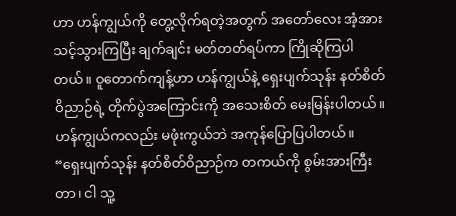ဟာ ဟန်ကျွယ်ကို တွေ့လိုက်ရတဲ့အတွက် အတော်လေး အံ့အားသင့်သွားကြပြီး ချက်ချင်း မတ်တတ်ရပ်ကာ ကြိုဆိုကြပါတယ်။ ဝူတောက်ကျန့်ဟာ ဟန်ကျွယ်နဲ့ ရှေးပျက်သုန်း နတ်စိတ်ဝိညာဉ်ရဲ့ တိုက်ပွဲအကြောင်းကို အသေးစိတ် မေးမြန်းပါတယ်။ ဟန်ကျွယ်ကလည်း မဖုံးကွယ်ဘဲ အကုန်ပြောပြပါတယ်။
“ရှေးပျက်သုန်း နတ်စိတ်ဝိညာဉ်က တကယ်ကို စွမ်းအားကြီးတာ၊ ငါ သူ့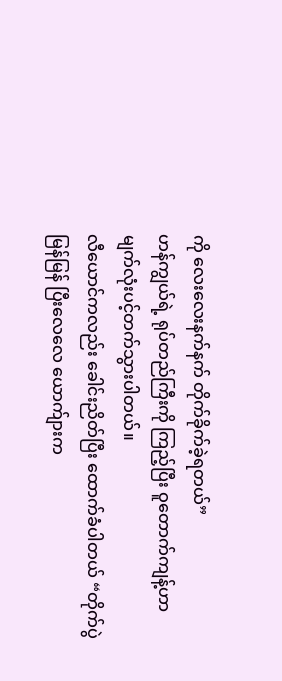ကို လေးလေးနက်နက် တိုက်ခိုက်ခဲ့ရတယ်”
ဟန်ကျွယ်ရဲ့ ရုပ်တည်ကြီးကို ကြည့်ပြီး ဝူတောက်ကျန့်ဟာ မျက်လုံးပင့်တက်သွားပါတယ်။
လီယောင်ကလည်း ခေါင်းညိတ်ပြီး ထောက်ခံပါတယ် “တိုက်ပွဲ မြန်မြန် ပြီးလေလေ ယောက်ျားက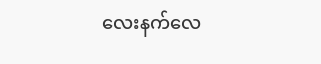လေးနက်လေ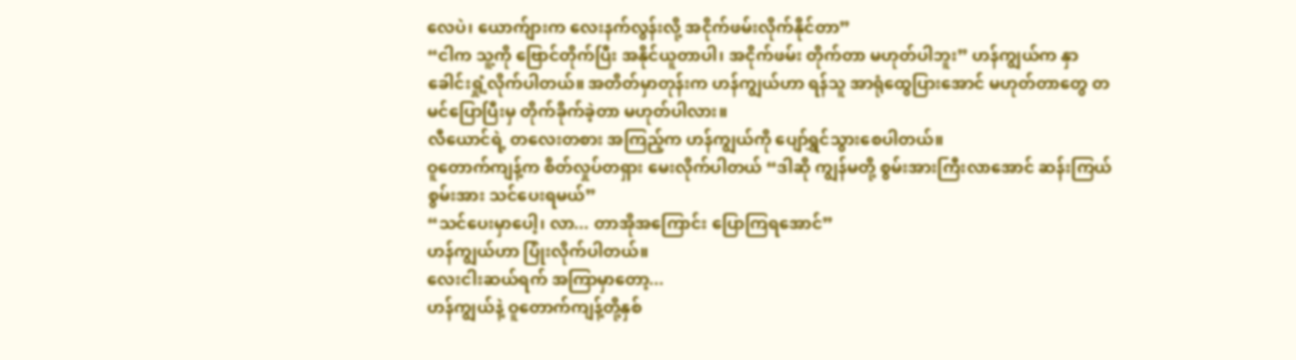လေပဲ၊ ယောက်ျားက လေးနက်လွန်းလို့ အငိုက်ဖမ်းလိုက်နိုင်တာ”
“ငါက သူ့ကို ဗြောင်တိုက်ပြီး အနိုင်ယူတာပါ၊ အငိုက်ဖမ်း တိုက်တာ မဟုတ်ပါဘူး” ဟန်ကျွယ်က နှာခေါင်းရှုံ့လိုက်ပါတယ်။ အတိတ်မှာတုန်းက ဟန်ကျွယ်ဟာ ရန်သူ အာရုံထွေပြားအောင် မဟုတ်တာတွေ တမင်ပြောပြီးမှ တိုက်ခိုက်ခဲ့တာ မဟုတ်ပါလား။
လီယောင်ရဲ့ တလေးတစား အကြည့်က ဟန်ကျွယ်ကို ပျော်ရွှင်သွားစေပါတယ်။
ဝူတောက်ကျန့်က စိတ်လှုပ်တရှား မေးလိုက်ပါတယ် “ဒါဆို ကျွန်မတို့ စွမ်းအားကြီးလာအောင် ဆန်းကြယ်စွမ်းအား သင်ပေးရမယ်”
“သင်ပေးမှာပေါ့၊ လာ... တာအိုအကြောင်း ပြောကြရအောင်”
ဟန်ကျွယ်ဟာ ပြုံးလိုက်ပါတယ်။
လေးငါးဆယ်ရက် အကြာမှာတော့...
ဟန်ကျွယ်နဲ့ ဝူတောက်ကျန့်တို့နှစ်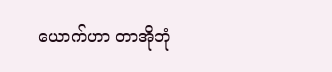ယောက်ဟာ တာအိုဘုံ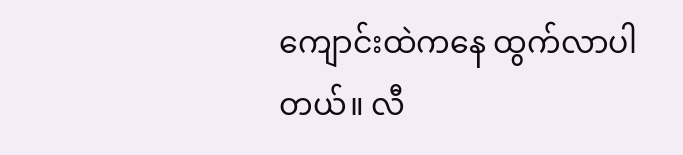ကျောင်းထဲကနေ ထွက်လာပါတယ်။ လီ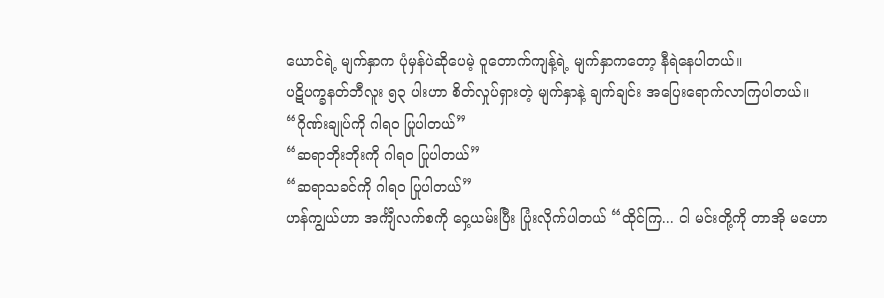ယောင်ရဲ့ မျက်နှာက ပုံမှန်ပဲဆိုပေမဲ့ ဝူတောက်ကျန့်ရဲ့ မျက်နှာကတော့ နီရဲနေပါတယ်။
ပဋိပက္ခနတ်ဘီလူး ၅၃ ပါးဟာ စိတ်လှုပ်ရှားတဲ့ မျက်နှာနဲ့ ချက်ချင်း အပြေးရောက်လာကြပါတယ်။
“ဂိုဏ်းချုပ်ကို ဂါရဝ ပြုပါတယ်”
“ဆရာဘိုးဘိုးကို ဂါရဝ ပြုပါတယ်”
“ဆရာသခင်ကို ဂါရဝ ပြုပါတယ်”
ဟန်ကျွယ်ဟာ အင်္ကျီလက်စကို ဝှေ့ယမ်းပြီး ပြုံးလိုက်ပါတယ် “ထိုင်ကြ... ငါ မင်းတို့ကို တာအို မဟော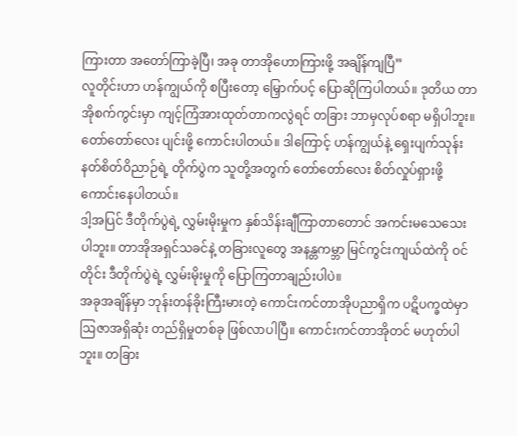ကြားတာ အတော်ကြာခဲ့ပြီ၊ အခု တာအိုဟောကြားဖို့ အချိန်ကျပြီ”
လူတိုင်းဟာ ဟန်ကျွယ်ကို စပြီးတော့ မြှောက်ပင့် ပြောဆိုကြပါတယ်။ ဒုတိယ တာအိုစက်ကွင်းမှာ ကျင့်ကြံအားထုတ်တာကလွဲရင် တခြား ဘာမှလုပ်စရာ မရှိပါဘူး။ တော်တော်လေး ပျင်းဖို့ ကောင်းပါတယ်။ ဒါကြောင့် ဟန်ကျွယ်နဲ့ ရှေးပျက်သုန်း နတ်စိတ်ဝိညာဉ်ရဲ့ တိုက်ပွဲက သူတို့အတွက် တော်တော်လေး စိတ်လှုပ်ရှားဖို့ ကောင်းနေပါတယ်။
ဒါ့အပြင် ဒီတိုက်ပွဲရဲ့ လွှမ်းမိုးမှုက နှစ်သိန်းချီကြာတာတောင် အကင်းမသေသေးပါဘူး။ တာအိုအရှင်သခင်နဲ့ တခြားလူတွေ အနန္တကမ္ဘာ မြင်ကွင်းကျယ်ထဲကို ဝင်တိုင်း ဒီတိုက်ပွဲရဲ့ လွှမ်းမိုးမှုကို ပြောကြတာချည်းပါပဲ။
အခုအချိန်မှာ ဘုန်းတန်ခိုးကြီးမားတဲ့ ကောင်းကင်တာအိုပညာရှိက ပဋိပက္ခထဲမှာ ဩဇာအရှိဆုံး တည်ရှိမှုတစ်ခု ဖြစ်လာပါပြီ။ ကောင်းကင်တာအိုတင် မဟုတ်ပါဘူး။ တခြား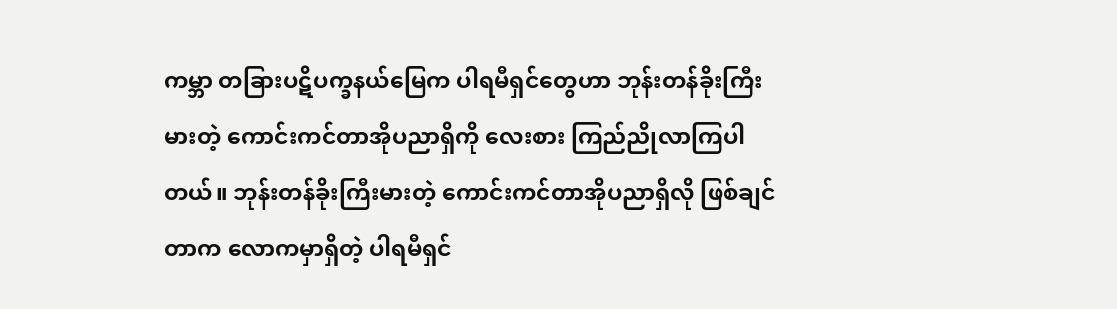ကမ္ဘာ တခြားပဋိပက္ခနယ်မြေက ပါရမီရှင်တွေဟာ ဘုန်းတန်ခိုးကြီးမားတဲ့ ကောင်းကင်တာအိုပညာရှိကို လေးစား ကြည်ညိုလာကြပါတယ်။ ဘုန်းတန်ခိုးကြီးမားတဲ့ ကောင်းကင်တာအိုပညာရှိလို ဖြစ်ချင်တာက လောကမှာရှိတဲ့ ပါရမီရှင်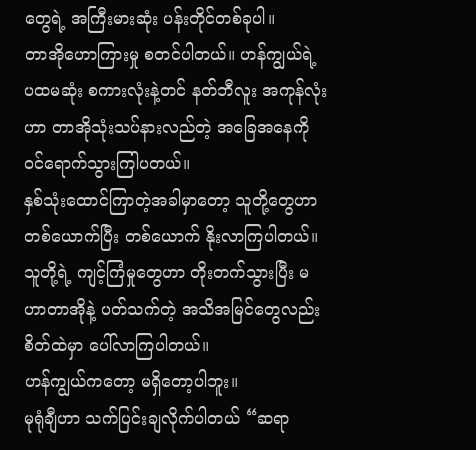တွေရဲ့ အကြီးမားဆုံး ပန်းတိုင်တစ်ခုပါ။
တာအိုဟောကြားမှု စတင်ပါတယ်။ ဟန်ကျွယ်ရဲ့ ပထမဆုံး စကားလုံးနဲ့တင် နတ်ဘီလူး အကုန်လုံးဟာ တာအိုသုံးသပ်နားလည်တဲ့ အခြေအနေကို ဝင်ရောက်သွားကြါပတယ်။
နှစ်သုံးထောင်ကြာတဲ့အခါမှာတော့ သူတို့တွေဟာ တစ်ယောက်ပြီး တစ်ယောက် နိုးလာကြပါတယ်။ သူတို့ရဲ့ ကျင့်ကြံမှုတွေဟာ တိုးတက်သွားပြီး မဟာတာအိုနဲ့ ပတ်သက်တဲ့ အသိအမြင်တွေလည်း စိတ်ထဲမှာ ပေါ်လာကြပါတယ်။
ဟန်ကျွယ်ကတော့ မရှိတော့ပါဘူး။
မုရုံချီဟာ သက်ပြင်းချလိုက်ပါတယ် “ဆရာ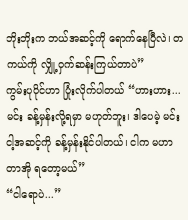ဘိုးဘိုးက ဘယ်အဆင့်ကို ရောက်နေပြီလဲ၊ တကယ်ကို လျှို့ဝှက်ဆန်းကြယ်တာပဲ”
ကွမ်းပုပိုင်ဟာ ပြုံးလိုက်ပါတယ် “ဟားဟား... မင်း ခန့်မှန်းလို့ရမှာ မဟုတ်ဘူး၊ ဒါပေမဲ့ မင်း ငါ့အဆင့်ကို ခန့်မှန်းနိုင်ပါတယ်၊ ငါက မဟာတာအို ရတော့မယ်”
“ငါရောပဲ...”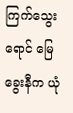ကြက်သွေးရောင် မြေခွေးနီက ယုံ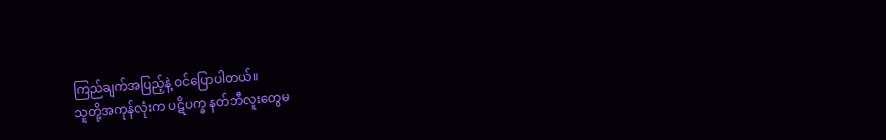ကြည်ချက်အပြည့်နဲ့ ဝင်ပြောပါတယ်။
သူတို့အကုန်လုံးက ပဋိပက္ခ နတ်ဘီလူးတွေမ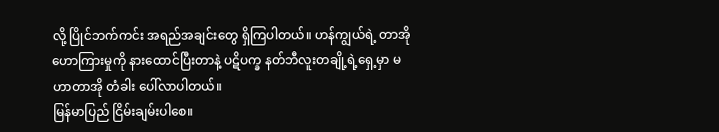လို့ ပြိုင်ဘက်ကင်း အရည်အချင်းတွေ ရှိကြပါတယ်။ ဟန်ကျွယ်ရဲ့ တာအိုဟောကြားမှုကို နားထောင်ပြီးတာနဲ့ ပဋိပက္ခ နတ်ဘီလူးတချို့ရဲ့ရှေ့မှာ မဟာတာအို တံခါး ပေါ်လာပါတယ်။
မြန်မာပြည် ငြိမ်းချမ်းပါစေ။